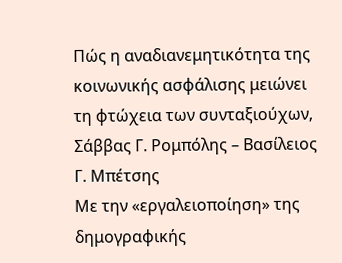Πώς η αναδιανεμητικότητα της κοινωνικής ασφάλισης μειώνει τη φτώχεια των συνταξιούχων, Σάββας Γ. Ρομπόλης – Βασίλειος Γ. Μπέτσης
Mε την «εργαλειοποίηση» της δημογραφικής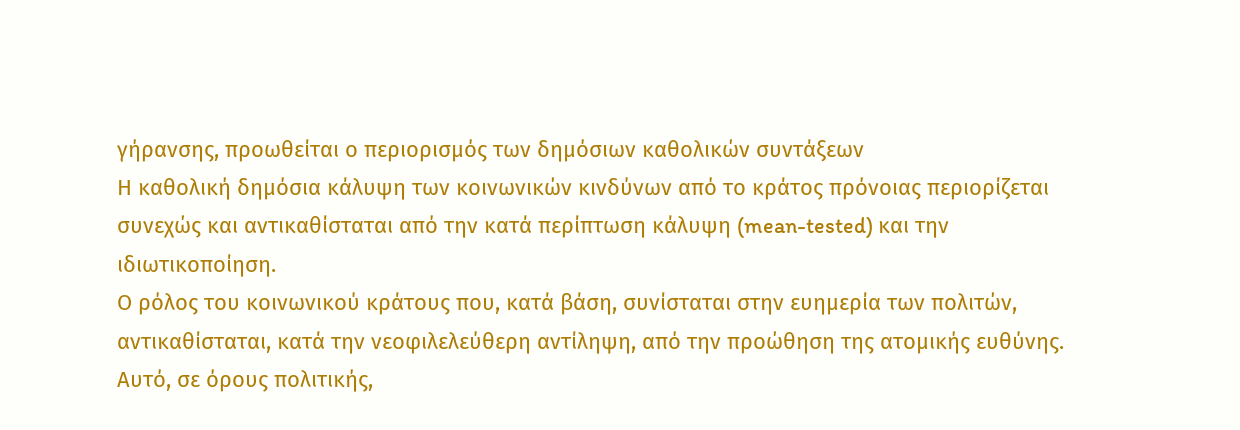γήρανσης, προωθείται ο περιορισμός των δημόσιων καθολικών συντάξεων
Η καθολική δημόσια κάλυψη των κοινωνικών κινδύνων από το κράτος πρόνοιας περιορίζεται συνεχώς και αντικαθίσταται από την κατά περίπτωση κάλυψη (mean-tested) και την ιδιωτικοποίηση.
Ο ρόλος του κοινωνικού κράτους που, κατά βάση, συνίσταται στην ευημερία των πολιτών, αντικαθίσταται, κατά την νεοφιλελεύθερη αντίληψη, από την προώθηση της ατομικής ευθύνης.
Αυτό, σε όρους πολιτικής,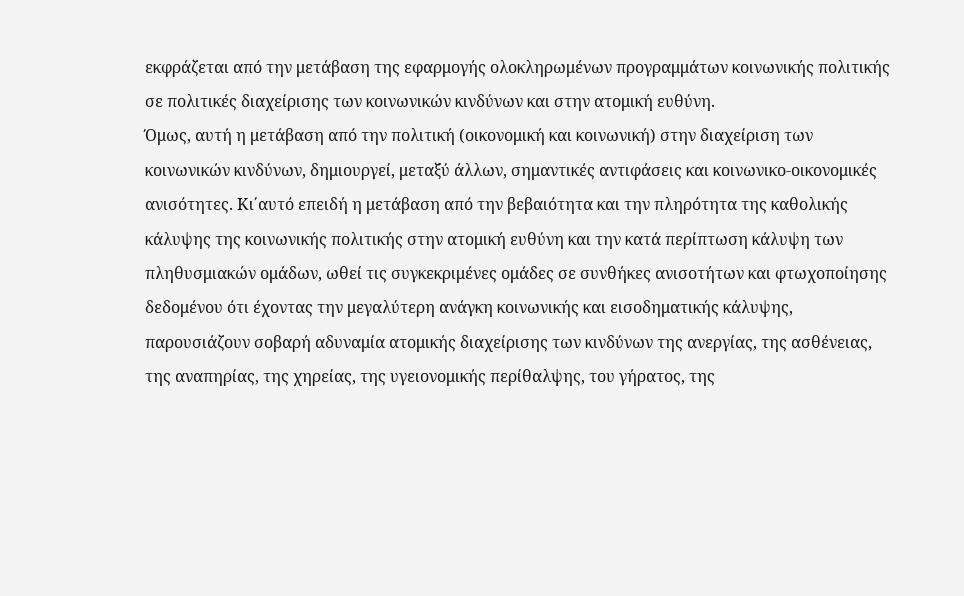εκφράζεται από την μετάβαση της εφαρμογής ολοκληρωμένων προγραμμάτων κοινωνικής πολιτικής σε πολιτικές διαχείρισης των κοινωνικών κινδύνων και στην ατομική ευθύνη.
Όμως, αυτή η μετάβαση από την πολιτική (οικονομική και κοινωνική) στην διαχείριση των κοινωνικών κινδύνων, δημιουργεί, μεταξύ άλλων, σημαντικές αντιφάσεις και κοινωνικο-οικονομικές ανισότητες. Κι΄αυτό επειδή η μετάβαση από την βεβαιότητα και την πληρότητα της καθολικής κάλυψης της κοινωνικής πολιτικής στην ατομική ευθύνη και την κατά περίπτωση κάλυψη των πληθυσμιακών ομάδων, ωθεί τις συγκεκριμένες ομάδες σε συνθήκες ανισοτήτων και φτωχοποίησης δεδομένου ότι έχοντας την μεγαλύτερη ανάγκη κοινωνικής και εισοδηματικής κάλυψης, παρουσιάζουν σοβαρή αδυναμία ατομικής διαχείρισης των κινδύνων της ανεργίας, της ασθένειας, της αναπηρίας, της χηρείας, της υγειονομικής περίθαλψης, του γήρατος, της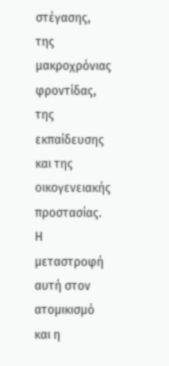στέγασης, της μακροχρόνιας φροντίδας, της εκπαίδευσης και της οικογενειακής προστασίας.
Η μεταστροφή αυτή στον ατομικισμό και η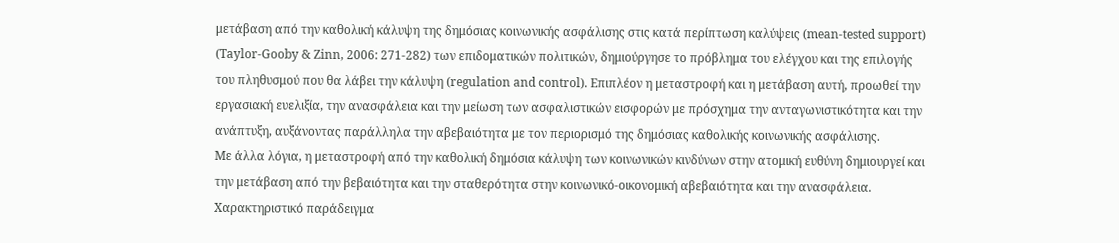μετάβαση από την καθολική κάλυψη της δημόσιας κοινωνικής ασφάλισης στις κατά περίπτωση καλύψεις (mean-tested support) (Taylor-Gooby & Zinn, 2006: 271-282) των επιδοματικών πολιτικών, δημιούργησε το πρόβλημα του ελέγχου και της επιλογής του πληθυσμού που θα λάβει την κάλυψη (regulation and control). Επιπλέον η μεταστροφή και η μετάβαση αυτή, προωθεί την εργασιακή ευελιξία, την ανασφάλεια και την μείωση των ασφαλιστικών εισφορών με πρόσχημα την ανταγωνιστικότητα και την ανάπτυξη, αυξάνοντας παράλληλα την αβεβαιότητα με τον περιορισμό της δημόσιας καθολικής κοινωνικής ασφάλισης.
Με άλλα λόγια, η μεταστροφή από την καθολική δημόσια κάλυψη των κοινωνικών κινδύνων στην ατομική ευθύνη δημιουργεί και την μετάβαση από την βεβαιότητα και την σταθερότητα στην κοινωνικό-οικονομική αβεβαιότητα και την ανασφάλεια. Χαρακτηριστικό παράδειγμα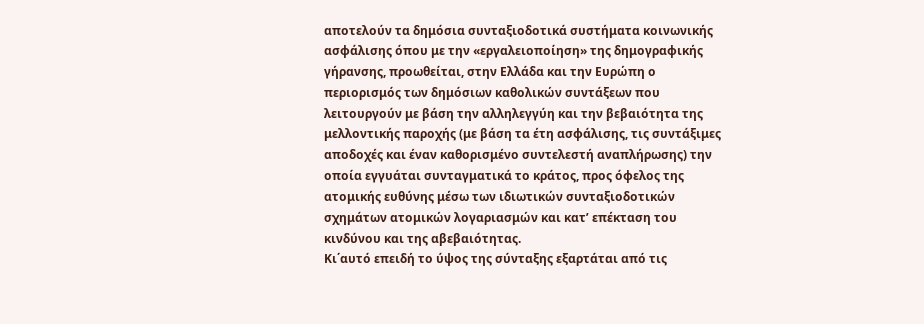αποτελούν τα δημόσια συνταξιοδοτικά συστήματα κοινωνικής ασφάλισης όπου με την «εργαλειοποίηση» της δημογραφικής γήρανσης, προωθείται, στην Ελλάδα και την Ευρώπη ο περιορισμός των δημόσιων καθολικών συντάξεων που λειτουργούν με βάση την αλληλεγγύη και την βεβαιότητα της μελλοντικής παροχής (με βάση τα έτη ασφάλισης, τις συντάξιμες αποδοχές και έναν καθορισμένο συντελεστή αναπλήρωσης) την οποία εγγυάται συνταγματικά το κράτος, προς όφελος της ατομικής ευθύνης μέσω των ιδιωτικών συνταξιοδοτικών σχημάτων ατομικών λογαριασμών και κατ’ επέκταση του κινδύνου και της αβεβαιότητας.
Κι΄αυτό επειδή το ύψος της σύνταξης εξαρτάται από τις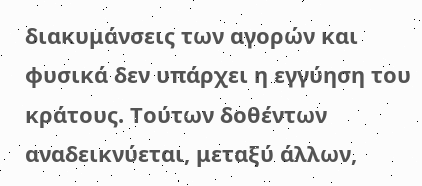διακυμάνσεις των αγορών και φυσικά δεν υπάρχει η εγγύηση του κράτους. Τούτων δοθέντων αναδεικνύεται, μεταξύ άλλων,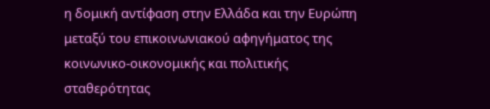η δομική αντίφαση στην Ελλάδα και την Ευρώπη μεταξύ του επικοινωνιακού αφηγήματος της κοινωνικο-οικονομικής και πολιτικής σταθερότητας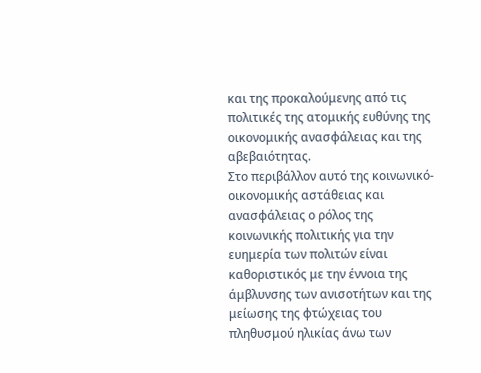και της προκαλούμενης από τις πολιτικές της ατομικής ευθύνης της οικονομικής ανασφάλειας και της αβεβαιότητας.
Στο περιβάλλον αυτό της κοινωνικό-οικονομικής αστάθειας και ανασφάλειας ο ρόλος της κοινωνικής πολιτικής για την ευημερία των πολιτών είναι καθοριστικός με την έννοια της άμβλυνσης των ανισοτήτων και της μείωσης της φτώχειας του πληθυσμού ηλικίας άνω των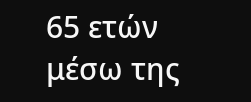65 ετών μέσω της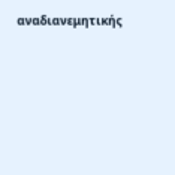αναδιανεμητικής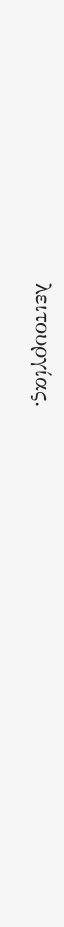λειτουργίας.